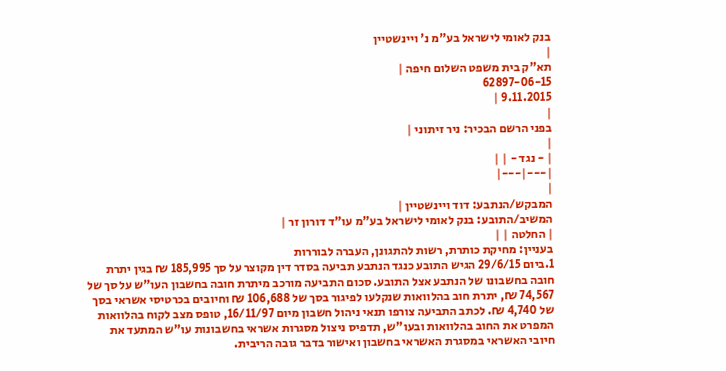בנק לאומי לישראל בע"מ נ' ויינשטיין
|
תא"ק בית משפט השלום חיפה |
62897-06-15
9.11.2015 |
|
בפני הרשם הבכיר: ניר זיתוני |
|
| - נגד - | |
|---|---|
|
המבקש/הנתבע: דוד ויינשטיין |
המשיב/התובע: בנק לאומי לישראל בע"מ עו"ד דורון זר |
| החלטה | |
בעניין: מחיקת כותרת, רשות להתגונן, העברה לבוררות
1.ביום 29/6/15 הגיש התובע כנגד הנתבע תביעה בסדר דין מקוצר על סך 185,995 ₪ בגין יתרת חובה בחשבונו של הנתבע אצל התובע. סכום התביעה מורכב מיתרת חובה בחשבון העו"ש על סך של 74,567 ₪, יתרת חוב בהלוואות שנקלעו לפיגור בסך של 106,688 ₪ וחיובים בכרטיסי אשראי בסך של 4,740 ₪. לכתב התביעה צורפו תנאי ניהול חשבון מיום 16/11/97, טופס מצב לקוח בהלוואות המפרט את החוב בהלוואות ובעו"ש, תדפיס ניצול מסגרות אשראי בחשבונות עו"ש המתעד את חיובי האשראי במסגרת האשראי בחשבון ואישור בדבר גובה הריבית.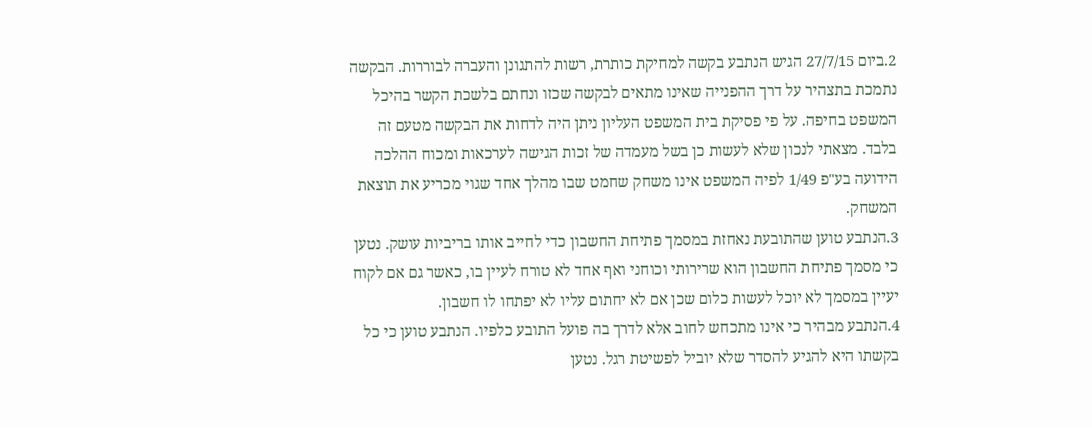2.ביום 27/7/15 הגיש הנתבע בקשה למחיקת כותרת, רשות להתגונן והעברה לבוררות. הבקשה נתמכת בתצהיר על דרך ההפנייה שאינו מתאים לבקשה שכזו ונחתם בלשכת הקשר בהיכל המשפט בחיפה. על פי פסיקת בית המשפט העליון ניתן היה לדחות את הבקשה מטעם זה בלבד. מצאתי לנכון שלא לעשות כן בשל מעמדה של זכות הגישה לערכאות ומכוח ההלכה הידועה בע"פ 1/49 לפיה המשפט אינו משחק שחמט שבו מהלך אחד שגוי מכריע את תוצאת המשחק.
3.הנתבע טוען שהתובעת נאחזת במסמך פתיחת החשבון כדי לחייב אותו בריביות עושק. נטען כי מסמך פתיחת החשבון הוא שרירותי וכוחני ואף אחד לא טורח לעיין בו, כאשר גם אם לקוח יעיין במסמך לא יוכל לעשות כלום שכן אם לא יחתום עליו לא יפתחו לו חשבון.
4.הנתבע מבהיר כי אינו מתכחש לחוב אלא לדרך בה פועל התובע כלפיו. הנתבע טוען כי כל בקשתו היא להגיע להסדר שלא יוביל לפשיטת רגל. נטען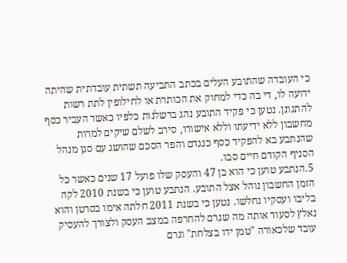כי העובדה שהתובע העלים בכתב התביעה תשתית עובדתית שהיתה ידועה לו, די בה כדי למחוק את הכותרת או לחילופין לתת רשות להתגונן. נטען כי פקיד התובע נהג ברשלנות כלפיו כאשר העביר כסף מחשבון ללא ידיעתו וללא אישורו, סירב לשלם שיקים למרות שהנתבע בא להפקיד כסף כנגדם והפר הסכם שהושג עם סגן מנהל הסניף הקודם חיים סבו.
5.הנתבע טוען כי הוא בן 47 והעסק שלו פועל 17 שנים כאשר כל הזמן החשבון נוהל אצל התובע. הנתבע טוען כי בשנת 2010 לקה בליבו ועסקיו נחלשו. נטען כי בשנת 2011 חלתה אימו בסרטן והוא נאלץ לסעוד אותה מה שגרם להחרפה במצב העסק ולצורך להעסיק עובד שלכאורה "טמן ידו בצלחת" וגרם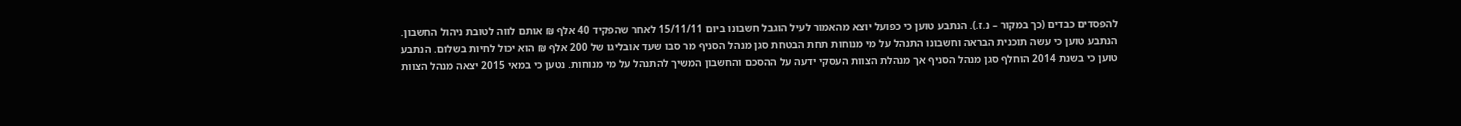להפסדים כבדים (כך במקור – נ.ז.). הנתבע טוען כי כפועל יוצא מהאמור לעיל הוגבל חשבונו ביום 15/11/11 לאחר שהפקיד 40 אלף ₪ אותם לווה לטובת ניהול החשבון. הנתבע טוען כי עשה תוכנית הבראה וחשבונו התנהל על מי מנוחות תחת הבטחת סגן מנהל הסניף מר סבו שעד אובליגו של 200 אלף ₪ הוא יכול לחיות בשלום. הנתבע טוען כי בשנת 2014 הוחלף סגן מנהל הסניף אך מנהלת הצוות העסקי ידעה על ההסכם והחשבון המשיך להתנהל על מי מנוחות. נטען כי במאי 2015 יצאה מנהל הצוות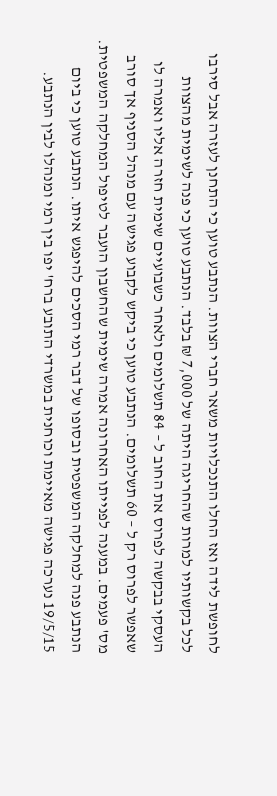לחופשת לידה ואז החלו התנכלויות משאר חברי הצוות. הנתבע טוען כי התחנן לעזרה אבל סירבו לכל בקשותיו למרות שהחריגה היתה של 7,000 ₪ בלבד. הנתבע טוען כי פנה לשימית מהצוות העסקי בבקשה לפרוס את החוב ל – 84 תשלומים ולאחר כשבועיים שימית חזרה אליו ואמרה לו שאפשר לפרוס רק ל – 60 תשלומים. הנתבע טוען כי ביקש לקבוע פגישה עם מנהל הסניף אך סורב מס' פעמים. במענה לפנייתו האחרונה אמרה שימית שהחשבון הועבר לטיפול המחלקה המשפטית. הנתבע פנה למחלקה המשפטית ובסופו של דבר רמי הסכים להיפגש איתו. הנתבע טוען כי ביום 19/5/15 נערכה פגישה מאיימת וכוחנית במשרדי התובע ברח' יפו בין רמי ומנהלו לבין הנתבע.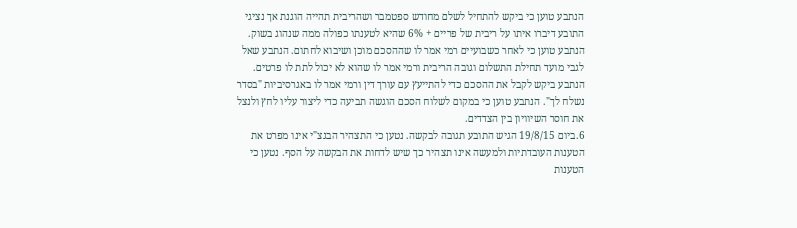הנתבע טוען כי ביקש להתחיל לשלם מחודש ספטמבר ושהריבית תהייה הוגנת אך נציגי התובע דיברו איתו על ריבית של פריים + 6% שהיא לטענתו כפולה ממה שנהוג בשוק. הנתבע טוען כי לאחר כשבועיים רמי אמר לו שההסכם מוכן ושיבוא לחתום. הנתבע שאל לגבי מועד תחילת התשלום וגובה הריבית ורמי אמר לו שהוא לא יכול לתת לו פרטים. הנתבע ביקש לקבל את ההסכם כדי להתייעץ עם עורך דין ורמי אמר לו באגרסיביות "בסדר נשלח לך". הנתבע טוען כי במקום לשלוח הסכם הוגשה תביעה כדי ליצור עליו לחץ ולנצל את חוסר השיוויון בין הצדדים.
6.ביום 19/8/15 הגיש התובע תגובה לבקשה. נטען כי התצהיר הבגצ"י אינו מפרט את הטענות העובדתיות ולמעשה אינו תצהיר כך שיש לדחות את הבקשה על הסף. נטען כי הטענות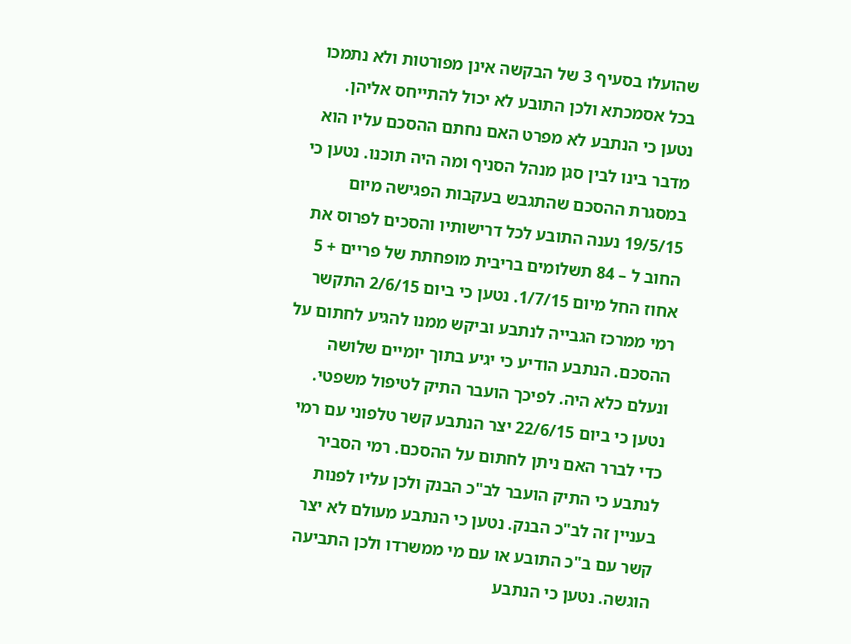שהועלו בסעיף 3 של הבקשה אינן מפורטות ולא נתמכו בכל אסמכתא ולכן התובע לא יכול להתייחס אליהן. נטען כי הנתבע לא מפרט האם נחתם ההסכם עליו הוא מדבר בינו לבין סגן מנהל הסניף ומה היה תוכנו. נטען כי במסגרת ההסכם שהתגבש בעקבות הפגישה מיום 19/5/15 נענה התובע לכל דרישותיו והסכים לפרוס את החוב ל – 84 תשלומים בריבית מופחתת של פריים + 5 אחוז החל מיום 1/7/15. נטען כי ביום 2/6/15 התקשר רמי ממרכז הגבייה לנתבע וביקש ממנו להגיע לחתום על ההסכם. הנתבע הודיע כי יגיע בתוך יומיים שלושה ונעלם כלא היה. לפיכך הועבר התיק לטיפול משפטי. נטען כי ביום 22/6/15 יצר הנתבע קשר טלפוני עם רמי כדי לברר האם ניתן לחתום על ההסכם. רמי הסביר לנתבע כי התיק הועבר לב"כ הבנק ולכן עליו לפנות בעניין זה לב"כ הבנק. נטען כי הנתבע מעולם לא יצר קשר עם ב"כ התובע או עם מי ממשרדו ולכן התביעה הוגשה. נטען כי הנתבע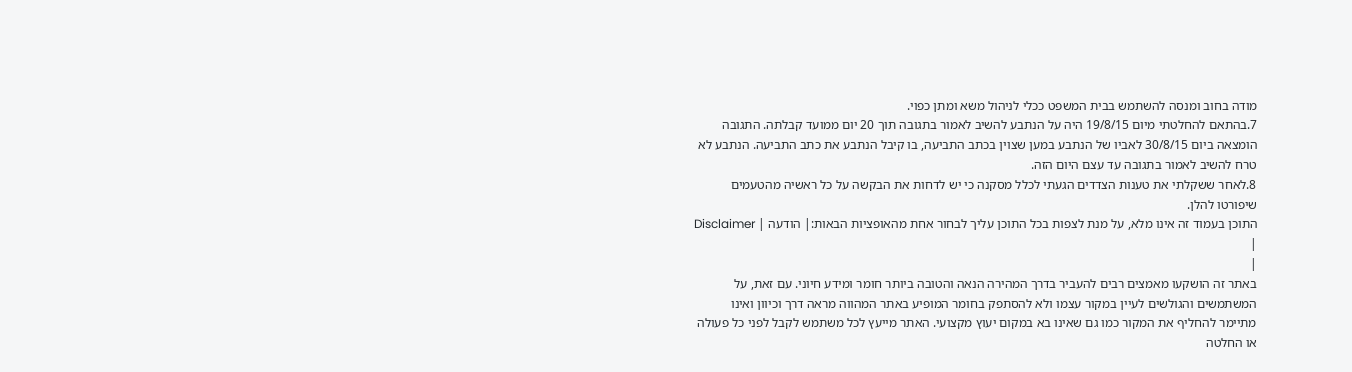מודה בחוב ומנסה להשתמש בבית המשפט ככלי לניהול משא ומתן כפוי.
7.בהתאם להחלטתי מיום 19/8/15 היה על הנתבע להשיב לאמור בתגובה תוך 20 יום ממועד קבלתה. התגובה הומצאה ביום 30/8/15 לאביו של הנתבע במען שצוין בכתב התביעה, בו קיבל הנתבע את כתב התביעה. הנתבע לא טרח להשיב לאמור בתגובה עד עצם היום הזה.
8.לאחר ששקלתי את טענות הצדדים הגעתי לכלל מסקנה כי יש לדחות את הבקשה על כל ראשיה מהטעמים שיפורטו להלן.
התוכן בעמוד זה אינו מלא, על מנת לצפות בכל התוכן עליך לבחור אחת מהאופציות הבאות:| הודעה | Disclaimer |
|
באתר זה הושקעו מאמצים רבים להעביר בדרך המהירה הנאה והטובה ביותר חומר ומידע חיוני. עם זאת, על המשתמשים והגולשים לעיין במקור עצמו ולא להסתפק בחומר המופיע באתר המהווה מראה דרך וכיוון ואינו מתיימר להחליף את המקור כמו גם שאינו בא במקום יעוץ מקצועי. האתר מייעץ לכל משתמש לקבל לפני כל פעולה או החלטה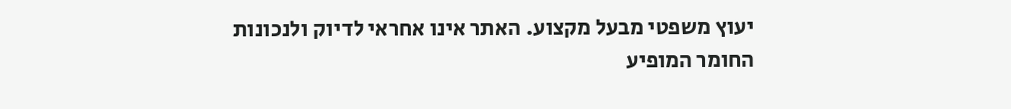יעוץ משפטי מבעל מקצוע. האתר אינו אחראי לדיוק ולנכונות החומר המופיע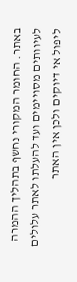באתר. החומר המקורי נחשף בתהליך ההמרה לעיוותים מסויימים ועד להעלתו לאתר עלולים ליפול אי דיוקים ולכן אין האתר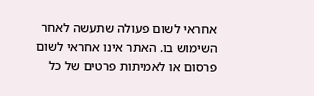אחראי לשום פעולה שתעשה לאחר השימוש בו. האתר אינו אחראי לשום פרסום או לאמיתות פרטים של כל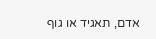אדם, תאגיד או גוף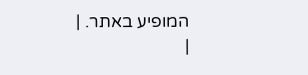המופיע באתר. |
|